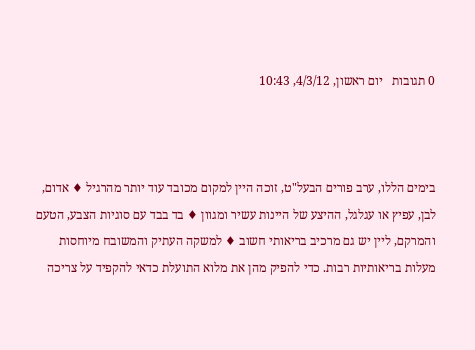0 תגובות   יום ראשון, 4/3/12, 10:43



בימים הללו, ערב פורים הבעל"ט, זוכה היין למקום מכובד עוד יותר מהרגיל ♦ אדום, לבן, עפיץ או עגלגל, ההיצע של היינות עשיר ומגוון ♦ בד בבד עם סוגיות הצבע, הטעם והמרקם, ליין יש גם מרכיב בריאותי חשוב ♦ למשקה העתיק והמשובח מיוחסות מעלות בריאותיות רבות. כדי להפיק מהן את מלוא התועלת כדאי להקפיד על צריכה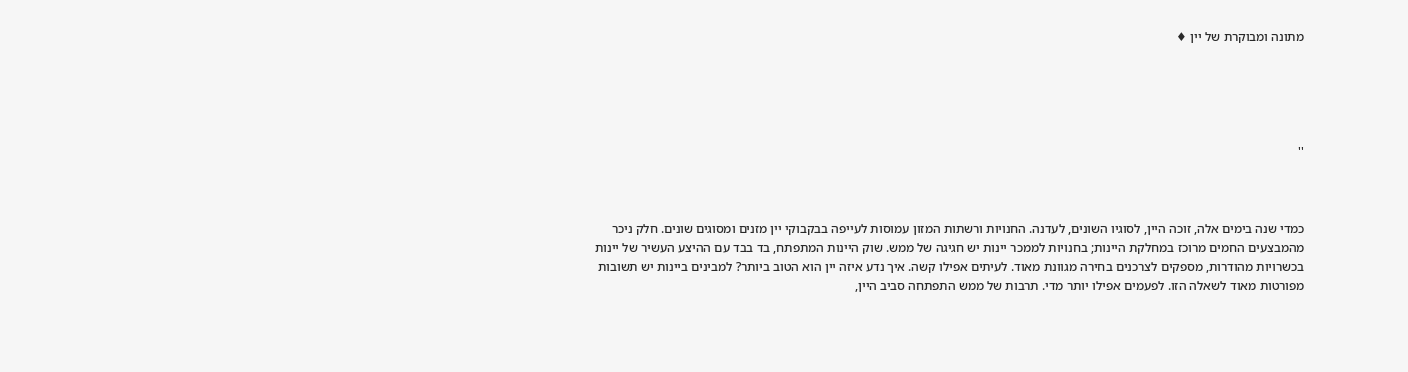מתונה ומבוקרת של יין ♦





''



כמדי שנה בימים אלה, זוכה היין, לסוגיו השונים, לעדנה. החנויות ורשתות המזון עמוסות לעייפה בבקבוקי יין מזנים ומסוגים שונים. חלק ניכר מהמבצעים החמים מרוכז במחלקת היינות; בחנויות לממכר יינות יש חגיגה של ממש. שוק היינות המתפתח, בד בבד עם ההיצע העשיר של יינות בכשרויות מהודרות, מספקים לצרכנים בחירה מגוונת מאוד. לעיתים אפילו קשה. איך נדע איזה יין הוא הטוב ביותר? למבינים ביינות יש תשובות מפורטות מאוד לשאלה הזו. לפעמים אפילו יותר מדי. תרבות של ממש התפתחה סביב היין,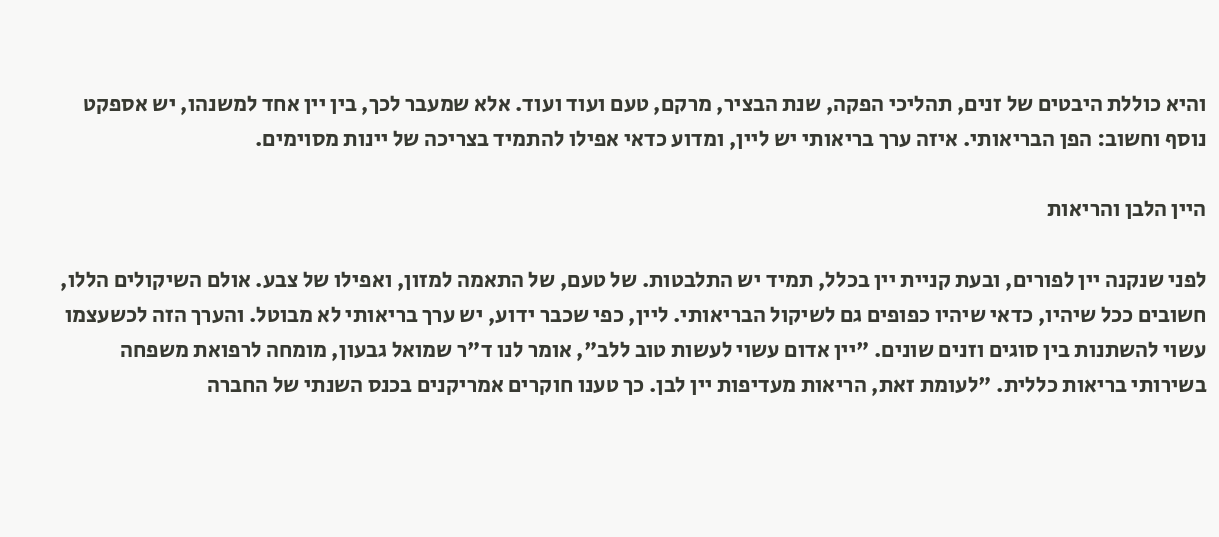והיא כוללת היבטים של זנים, תהליכי הפקה, שנת הבציר, מרקם, טעם ועוד ועוד. אלא שמעבר לכך, בין יין אחד למשנהו, יש אספקט נוסף וחשוב: הפן הבריאותי. איזה ערך בריאותי יש ליין, ומדוע כדאי אפילו להתמיד בצריכה של יינות מסוימים.

היין הלבן והריאות

לפני שנקנה יין לפורים, ובעת קניית יין בכלל, תמיד יש התלבטות. של טעם, של התאמה למזון, ואפילו של צבע. אולם השיקולים הללו, חשובים ככל שיהיו, כדאי שיהיו כפופים גם לשיקול הבריאותי. ליין, כפי שכבר ידוע, יש ערך בריאותי לא מבוטל. והערך הזה לכשעצמו עשוי להשתנות בין סוגים וזנים שונים. "יין אדום עשוי לעשות טוב ללב", אומר לנו ד"ר שמואל גבעון, מומחה לרפואת משפחה בשירותי בריאות כללית. "לעומת זאת, הריאות מעדיפות יין לבן. כך טענו חוקרים אמריקנים בכנס השנתי של החברה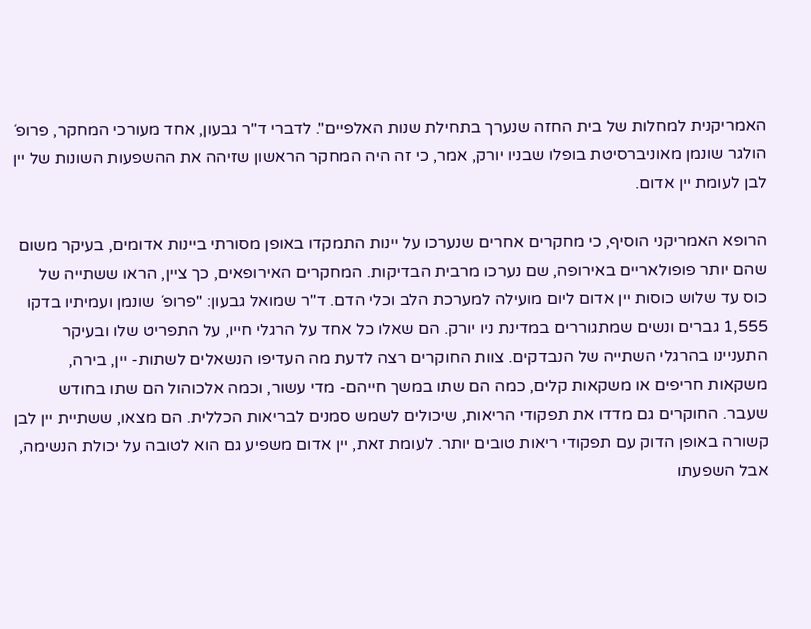האמריקנית למחלות של בית החזה שנערך בתחילת שנות האלפיים". לדברי ד"ר גבעון, אחד מעורכי המחקר, פרופ´ הולגר שונמן מאוניברסיטת בופלו שבניו יורק, אמר, כי זה היה המחקר הראשון שזיהה את ההשפעות השונות של יין לבן לעומת יין אדום.

הרופא האמריקני הוסיף, כי מחקרים אחרים שנערכו על יינות התמקדו באופן מסורתי ביינות אדומים, בעיקר משום שהם יותר פופולאריים באירופה, שם נערכו מרבית הבדיקות. המחקרים האירופאים, כך ציין, הראו ששתייה של כוס עד שלוש כוסות יין אדום ליום מועילה למערכת הלב וכלי הדם. ד"ר שמואל גבעון: "פרופ´ שונמן ועמיתיו בדקו 1,555 גברים ונשים שמתגוררים במדינת ניו יורק. הם שאלו כל אחד על הרגלי חייו, על התפריט שלו ובעיקר התעניינו בהרגלי השתייה של הנבדקים. צוות החוקרים רצה לדעת מה העדיפו הנשאלים לשתות- יין, בירה, משקאות חריפים או משקאות קלים, כמה הם שתו במשך חייהם- מדי עשור, וכמה אלכוהול הם שתו בחודש שעבר. החוקרים גם מדדו את תפקודי הריאות, שיכולים לשמש סמנים לבריאות הכללית. הם מצאו, ששתיית יין לבן קשורה באופן הדוק עם תפקודי ריאות טובים יותר. לעומת זאת, יין אדום משפיע גם הוא לטובה על יכולת הנשימה, אבל השפעתו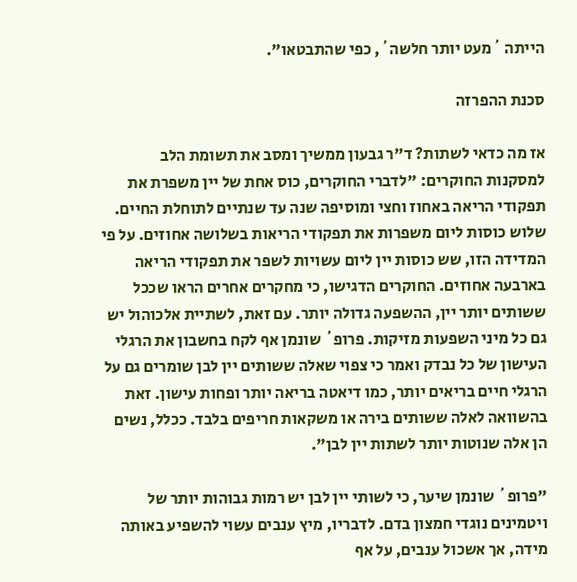הייתה ´מעט יותר חלשה´, כפי שהתבטאו".

סכנת ההפרזה

אז מה כדאי לשתות? ד"ר גבעון ממשיך ומסב את תשומת הלב למסקנות החוקרים: "לדברי החוקרים, כוס אחת של יין משפרת את תפקודי הריאה באחוז וחצי ומוסיפה שנה עד שנתיים לתוחלת החיים. שלוש כוסות ליום משפרות את תפקודי הריאות בשלושה אחוזים. על פי המדידה הזו, שש כוסות יין ליום עשויות לשפר את תפקודי הריאה בארבעה אחוזים. החוקרים הדגישו, כי מחקרים אחרים הראו שככל ששותים יותר יין, ההשפעה גדולה יותר. עם זאת, לשתיית אלכוהול יש גם כל מיני השפעות מזיקות. פרופ´ שונמן אף לקח בחשבון את הרגלי העישון של כל נבדק ואמר כי צפוי שאלה ששותים יין לבן שומרים גם על הרגלי חיים בריאים יותר, כמו דיאטה בריאה יותר ופחות עישון. זאת בהשוואה לאלה ששותים בירה או משקאות חריפים בלבד. ככלל, נשים הן אלה שנוטות יותר לשתות יין לבן".

"פרופ´ שונמן שיער, כי לשותי יין לבן יש רמות גבוהות יותר של ויטמינים נוגדי חמצון בדם. לדבריו, מיץ ענבים עשוי להשפיע באותה מידה, אך אשכול ענבים, על אף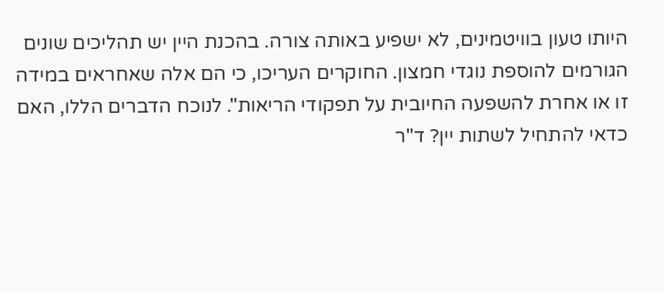היותו טעון בוויטמינים, לא ישפיע באותה צורה. בהכנת היין יש תהליכים שונים הגורמים להוספת נוגדי חמצון. החוקרים העריכו, כי הם אלה שאחראים במידה זו או אחרת להשפעה החיובית על תפקודי הריאות". לנוכח הדברים הללו, האם כדאי להתחיל לשתות יין? ד"ר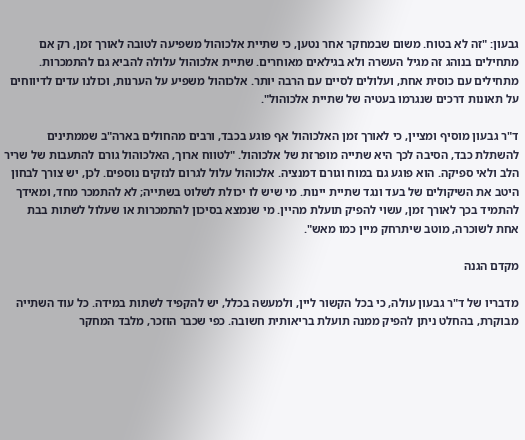גבעון: "זה לא בטוח. משום שבמחקר אחר נטען, כי שתיית אלכוהול משפיעה לטובה לאורך זמן, רק אם מתחילים בנוהג זה מגיל העשרה ולא בגילאים מאוחרים. שתיית אלכוהול עלולה להביא גם להתמכרות. מתחילים עם כוסית אחת, ועלולים לסיים עם הרבה יותר. אלכוהול משפיע על הערנות, וכולנו עדים לדיווחים על תאונות דרכים שנגרמו בעטיה של שתיית אלכוהול".

ד"ר גבעון מוסיף ומציין, כי לאורך זמן האלכוהול אף פוגע בכבד, ורבים מהחולים בארה"ב שממתינים להשתלת כבד, הסיבה לכך היא שתייה מופרזת של אלכוהול. "לטווח ארוך, האלכוהול גורם להתעבות של שריר הלב ולאי ספיקה. הוא פוגע גם במוח וגורם דמנציה. אלכוהול עלול לגרום לנזקים נוספים. לכן, יש צורך לבחון היטב את השיקולים של בעד ונגד שתיית יינות. מי שיש לו יכולת לשלוט בשתייה; לא להתמכר מחד, ומאידך להתמיד בכך לאורך זמן, עשוי להפיק תועלת מהיין. מי שנמצא בסיכון להתמכרות או שעלול לשתות בבת אחת לשוכרה, מוטב שיתרחק מיין כמו מאש".

מקדם הגנה

מדבריו של ד"ר גבעון עולה, כי בכל הקשור ליין, ולמעשה בכלל, יש להקפיד לשתות במידה. כל עוד השתייה מבוקרת, בהחלט ניתן להפיק ממנה תועלת בריאותית חשובה. כפי שכבר הוזכר, מלבד המחקר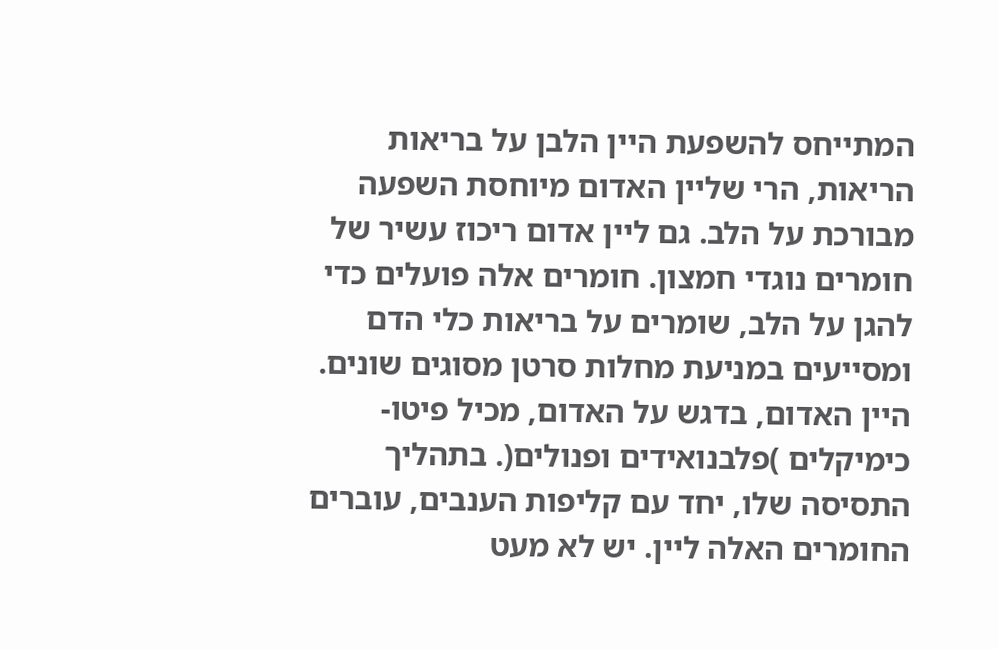המתייחס להשפעת היין הלבן על בריאות הריאות, הרי שליין האדום מיוחסת השפעה מבורכת על הלב. גם ליין אדום ריכוז עשיר של חומרים נוגדי חמצון. חומרים אלה פועלים כדי להגן על הלב, שומרים על בריאות כלי הדם ומסייעים במניעת מחלות סרטן מסוגים שונים. היין האדום, בדגש על האדום, מכיל פיטו- כימיקלים )פלבנואידים ופנולים(. בתהליך התסיסה שלו, יחד עם קליפות הענבים, עוברים החומרים האלה ליין. יש לא מעט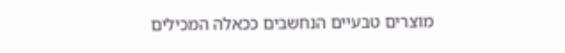מוצרים טבעיים הנחשבים ככאלה המכילים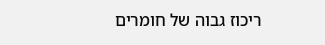ריכוז גבוה של חומרים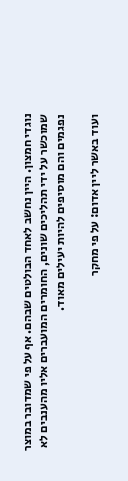נוגדי חמצון. היין נחשב לאחד הבולטים שבהם. אף על פי שמדובר במוצר שמוכשר על ידי תהליכים שונים, החומרים המועברים אליו מהענבים לא נפגמים והם מוסיפים להיות יעילים מאוד.

ועוד באשר ליין אדום: על פי מחקר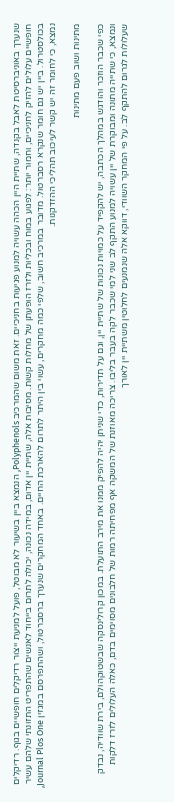שנערך באוניברסיטת לאבל בקנדה, שתיית היין הכהה עשויה למנוע פגיעות בחניכיים. זאת משום שהמרכיב Polyphenols, הנמצא ביין בשיעור לא מבוטל, פועל למניעת ייצור רדיקלים חופשיים בגוף. רדיקלים חופשיים עלולים להזיק לחניכיים, וחמור יותר: לפגוע במוח ובכליות ולזרז הופעתן של מחלות קשות. מסיבות אלה, שתיית יין אדום, במידה נכונה, יכולה לתרום בייחוד לאנשים שהתפריט התזונתי שלהם עשיר בכולסטרול. ביין יש גם חומר שנקרא רסברטול. מדובר במרכיב חשוב, שלפי כמה מחקרים, עשוי בין היתר לתרום להארכת החיים. באחד המחקרים שנערך ברסברטול, ושהתפרסם במגזין Journal Plos One, נמצא, כי לחומר זה יש קשר לעיכוב תהליכי ההזדקנות.

מתינות ושוב פעם מתינות

כפי שכבר הוזכר והודגש במהלך הכתבה, יש להקפיד על כמויות נכונות של שתיית יין, וגם על תדירות, כדי שניתן יהיה להפיק ממנו את מירב התועלת. במכון קרולינסקה שבשטוקהולם, בירת שוודיה, נבדק ונמצא, כי שתייה מתונה ומבוקרת של יין עשויה למנוע התקף לב שני למי שכבר לקה בעבר בליבו. צריכה מאוזנת של המשקה אף מפחיתה רמות של חלבונים מסוימים בדם, כאלה העלולים לזרז דלקות שעלולות לגרום להתקף לב. על פי המחקר השוודי, דווקא אלה שנמנעים לחלוטין משתיית יין לאורך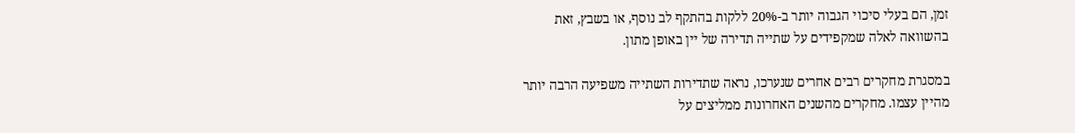זמן, הם בעלי סיכוי הגבוה יותר ב-20% ללקות בהתקף לב נוסף, או בשבץ, זאת בהשוואה לאלה שמקפידים על שתייה תדירה של יין באופן מתון.

במסגרת מחקרים רבים אחרים שנערכו, נראה שתדירות השתייה משפיעה הרבה יותר מהיין עצמו. מחקרים מהשנים האחרונות ממליצים על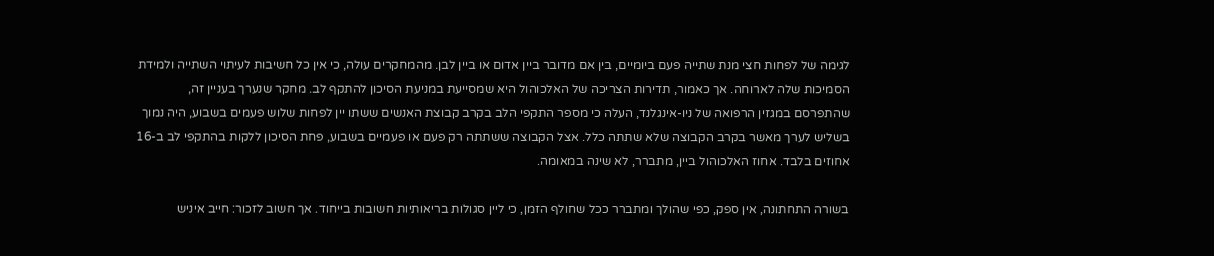לגימה של לפחות חצי מנת שתייה פעם ביומיים, בין אם מדובר ביין אדום או ביין לבן. מהמחקרים עולה, כי אין כל חשיבות לעיתוי השתייה ולמידת הסמיכות שלה לארוחה. אך כאמור, תדירות הצריכה של האלכוהול היא שמסייעת במניעת הסיכון להתקף לב. מחקר שנערך בעניין זה, שהתפרסם במגזין הרפואה של ניו-אינגלנד, העלה כי מספר התקפי הלב בקרב קבוצת האנשים ששתו יין לפחות שלוש פעמים בשבוע, היה נמוך בשליש לערך מאשר בקרב הקבוצה שלא שתתה כלל. אצל הקבוצה ששתתה רק פעם או פעמיים בשבוע, פחת הסיכון ללקות בהתקפי לב ב-16 אחוזים בלבד. אחוז האלכוהול ביין, מתברר, לא שינה במאומה.

בשורה התחתונה, אין ספק, כפי שהולך ומתברר ככל שחולף הזמן, כי ליין סגולות בריאותיות חשובות בייחוד. אך חשוב לזכור: חייב איניש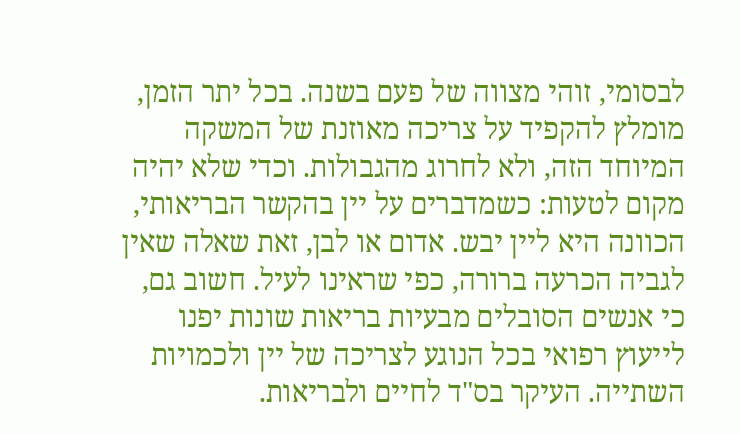לבסומי, זוהי מצווה של פעם בשנה. בכל יתר הזמן, מומלץ להקפיד על צריכה מאוזנת של המשקה המיוחד הזה, ולא לחרוג מהגבולות. וכדי שלא יהיה מקום לטעות: כשמדברים על יין בהקשר הבריאותי, הכוונה היא ליין יבש. אדום או לבן, זאת שאלה שאין לגביה הכרעה ברורה, כפי שראינו לעיל. חשוב גם, כי אנשים הסובלים מבעיות בריאות שונות יפנו לייעוץ רפואי בכל הנוגע לצריכה של יין ולכמויות השתייה. העיקר בס"ד לחיים ולבריאות.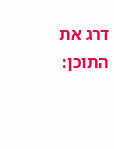דרג את התוכן: